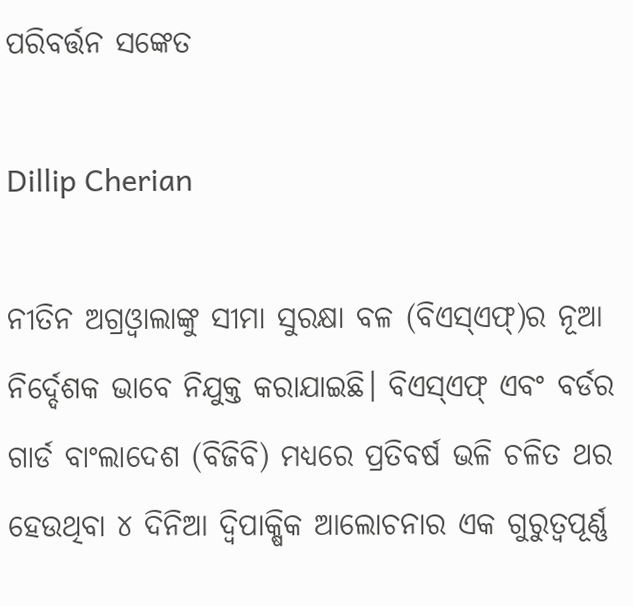ପରିବର୍ତ୍ତନ ସଙ୍କେତ

Dillip Cherian

ନୀତିନ ଅଗ୍ରଓ୍ବାଲାଙ୍କୁ ସୀମା ସୁରକ୍ଷା ବଳ (ବିଏସ୍‌ଏଫ୍‌)ର ନୂଆ ନିର୍ଦ୍ଦେଶକ ଭାବେ ନିଯୁକ୍ତ କରାଯାଇଛି। ବିଏସ୍‌ଏଫ୍‌ ଏବଂ ବର୍ଡର ଗାର୍ଡ ବାଂଲାଦେଶ (ବିଜିବି) ମଧ୍ୟରେ ପ୍ରତିବର୍ଷ ଭଳି ଚଳିତ ଥର ହେଉଥିବା ୪ ଦିନିଆ ଦ୍ୱିପାକ୍ଷିକ ଆଲୋଚନାର ଏକ ଗୁରୁତ୍ୱପୂର୍ଣ୍ଣ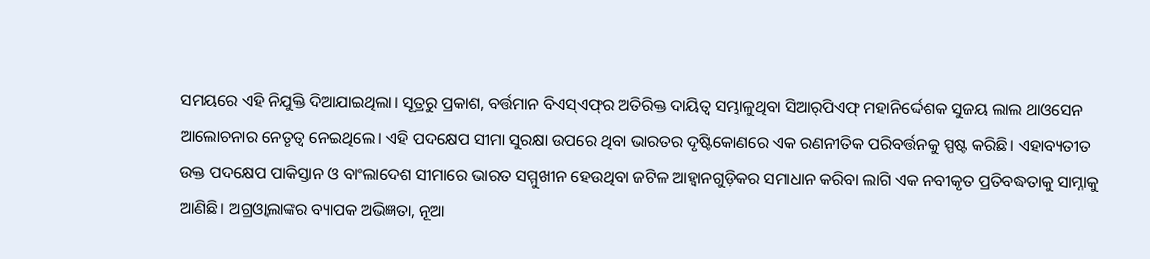ସମୟରେ ଏହି ନିଯୁକ୍ତି ଦିଆଯାଇଥିଲା। ସୂତ୍ରରୁ ପ୍ରକାଶ, ବର୍ତ୍ତମାନ ବିଏସ୍‌ଏଫ୍‌ର ଅତିରିକ୍ତ ଦାୟିତ୍ୱ ସମ୍ଭାଳୁଥିବା ସିଆର୍‌ପିଏଫ୍‌ ମହାନିର୍ଦ୍ଦେଶକ ସୁଜୟ ଲାଲ ଥାଓସେନ ଆଲୋଚନାର ନେତୃତ୍ୱ ନେଇଥିଲେ। ଏହି ପଦକ୍ଷେପ ସୀମା ସୁରକ୍ଷା ଉପରେ ଥିବା ଭାରତର ଦୃଷ୍ଟିକୋଣରେ ଏକ ରଣନୀତିକ ପରିବର୍ତ୍ତନକୁ ସ୍ପଷ୍ଟ କରିଛି। ଏହାବ୍ୟତୀତ ଉକ୍ତ ପଦକ୍ଷେପ ପାକିସ୍ତାନ ଓ ବାଂଲାଦେଶ ସୀମାରେ ଭାରତ ସମ୍ମୁଖୀନ ହେଉଥିବା ଜଟିଳ ଆହ୍ବାନଗୁଡ଼ିକର ସମାଧାନ କରିବା ଲାଗି ଏକ ନବୀକୃତ ପ୍ରତିବଦ୍ଧତାକୁ ସାମ୍ନାକୁ ଆଣିଛି। ଅଗ୍ରଓ୍ବାଲାଙ୍କର ବ୍ୟାପକ ଅଭିଜ୍ଞତା, ନୂଆ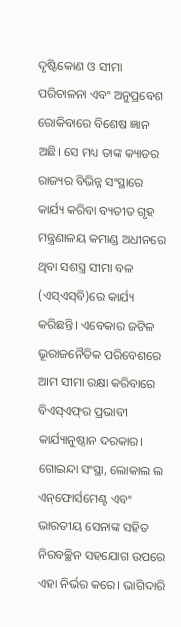ଦୃଷ୍ଟିକୋଣ ଓ ସୀମା ପରିଚାଳନା ଏବଂ ଅନୁପ୍ରବେଶ ରୋକିବାରେ ବିଶେଷ ଜ୍ଞାନ ଅଛି। ସେ ମଧ୍ୟ ତାଙ୍କ କ୍ୟାଡର ରାଜ୍ୟର ବିଭିନ୍ନ ସଂସ୍ଥାରେ କାର୍ଯ୍ୟ କରିବା ବ୍ୟତୀତ ଗୃହ ମନ୍ତ୍ରଣାଳୟ କମାଣ୍ଡ ଅଧୀନରେ ଥିବା ସଶସ୍ତ୍ର ସୀମା ବଳ (ଏସ୍‌ଏସ୍‌ବି)ରେ କାର୍ଯ୍ୟ କରିଛନ୍ତି। ଏବେକାର ଜଟିଳ ଭୂରାଜନୈତିକ ପରିବେଶରେ ଆମ ସୀମା ରକ୍ଷା କରିବାରେ ବିଏସ୍‌ଏଫ୍‌ର ପ୍ରଭାବୀ କାର୍ଯ୍ୟାନୁଷ୍ଠାନ ଦରକାର। ଗୋଇନ୍ଦା ସଂସ୍ଥା, ଲୋକାଲ ଲ ଏନ୍‌ଫୋର୍ସମେଣ୍ଟ ଏବଂ ଭାରତୀୟ ସେନାଙ୍କ ସହିତ ନିରବଚ୍ଛିନ ସହଯୋଗ ଉପରେ ଏହା ନିର୍ଭର କରେ। ଭାଗିଦାରି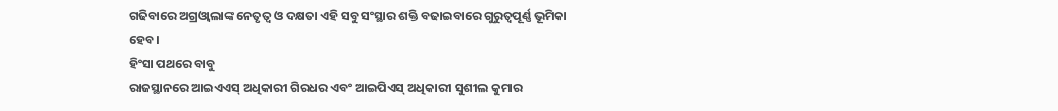ଗଢିବାରେ ଅଗ୍ରଓ୍ବାଲାଙ୍କ ନେତୃତ୍ୱ ଓ ଦକ୍ଷତା ଏହି ସବୁ ସଂସ୍ଥାର ଶକ୍ତି ବଢାଇବାରେ ଗୁରୁତ୍ୱପୂର୍ଣ୍ଣ ଭୂମିକା ହେବ।
ହିଂସା ପଥରେ ବାବୁ
ରାଜସ୍ଥାନରେ ଆଇଏଏସ୍‌ ଅଧିକାରୀ ଗିରଧର ଏବଂ ଆଇପିଏସ୍‌ ଅଧିକାରୀ ସୁଶୀଲ କୁମାର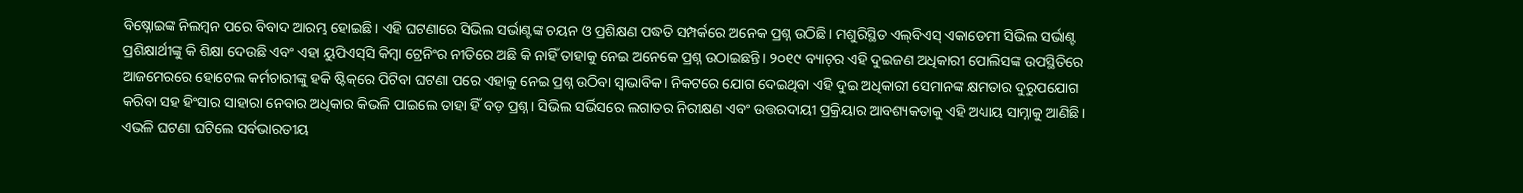ବିଷ୍ନୋଇଙ୍କ ନିଲମ୍ବନ ପରେ ବିବାଦ ଆରମ୍ଭ ହୋଇଛି। ଏହି ଘଟଣାରେ ସିଭିଲ ସର୍ଭାଣ୍ଟଙ୍କ ଚୟନ ଓ ପ୍ରଶିକ୍ଷଣ ପଦ୍ଧତି ସମ୍ପର୍କରେ ଅନେକ ପ୍ରଶ୍ନ ଉଠିଛି। ମଶୁରିସ୍ଥିତ ଏଲ୍‌ବିଏସ୍‌ ଏକାଡେମୀ ସିଭିଲ ସର୍ଭାଣ୍ଟ ପ୍ରଶିକ୍ଷାର୍ଥୀଙ୍କୁ କି ଶିକ୍ଷା ଦେଉଛି ଏବଂ ଏହା ୟୁପିଏସ୍‌ସି କିମ୍ବା ଟ୍ରେନିଂର ନୀତିରେ ଅଛି କି ନାହିଁ ତାହାକୁ ନେଇ ଅନେକେ ପ୍ରଶ୍ନ ଉଠାଇଛନ୍ତି। ୨୦୧୯ ବ୍ୟାଚ୍‌ର ଏହି ଦୁଇଜଣ ଅଧିକାରୀ ପୋଲିସଙ୍କ ଉପସ୍ଥିତିରେ ଆଜମେରରେ ହୋଟେଲ କର୍ମଚାରୀଙ୍କୁ ହକି ଷ୍ଟିକ୍‌ରେ ପିଟିବା ଘଟଣା ପରେ ଏହାକୁ ନେଇ ପ୍ରଶ୍ନ ଉଠିବା ସ୍ବାଭାବିକ। ନିକଟରେ ଯୋଗ ଦେଇଥିବା ଏହି ଦୁଇ ଅଧିକାରୀ ସେମାନଙ୍କ କ୍ଷମତାର ଦୁରୁପଯୋଗ କରିବା ସହ ହିଂସାର ସାହାରା ନେବାର ଅଧିକାର କିଭଳି ପାଇଲେ ତାହା ହିଁ ବଡ଼ ପ୍ରଶ୍ନ। ସିଭିଲ ସର୍ଭିସରେ ଲଗାତର ନିରୀକ୍ଷଣ ଏବଂ ଉତ୍ତରଦାୟୀ ପ୍ରକ୍ରିୟାର ଆବଶ୍ୟକତାକୁ ଏହି ଅଧ୍ୟାୟ ସାମ୍ନାକୁ ଆଣିଛି। ଏଭଳି ଘଟଣା ଘଟିଲେ ସର୍ବଭାରତୀୟ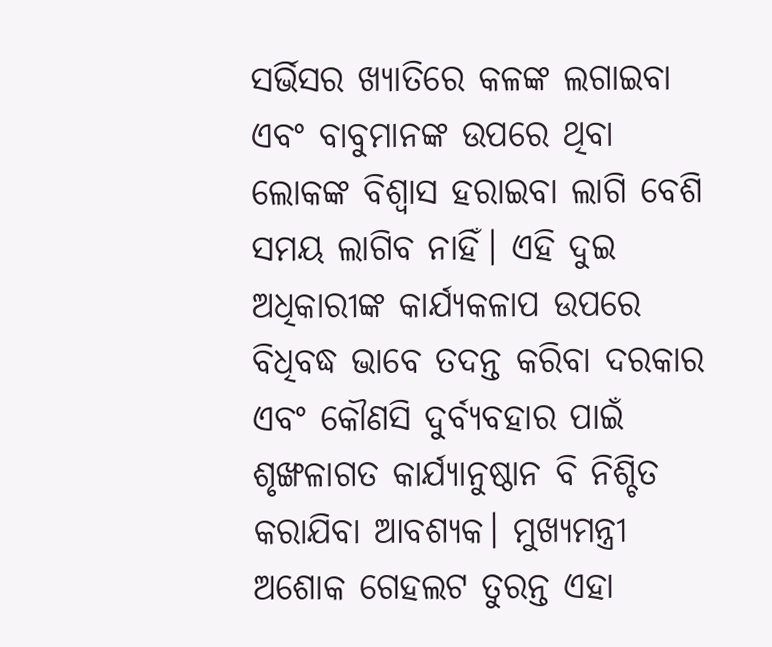ସର୍ଭିସର ଖ୍ୟାତିରେ କଳଙ୍କ ଲଗାଇବା ଏବଂ ବାବୁମାନଙ୍କ ଉପରେ ଥିବା ଲୋକଙ୍କ ବିଶ୍ୱାସ ହରାଇବା ଲାଗି ବେଶି ସମୟ ଲାଗିବ ନାହିଁ। ଏହି ଦୁଇ ଅଧିକାରୀଙ୍କ କାର୍ଯ୍ୟକଳାପ ଉପରେ ବିଧିବଦ୍ଧ ଭାବେ ତଦନ୍ତ କରିବା ଦରକାର ଏବଂ କୌଣସି ଦୁର୍ବ୍ୟବହାର ପାଇଁ ଶୃଙ୍ଖଳାଗତ କାର୍ଯ୍ୟାନୁଷ୍ଠାନ ବି ନିଶ୍ଚିତ କରାଯିବା ଆବଶ୍ୟକ। ମୁଖ୍ୟମନ୍ତ୍ରୀ ଅଶୋକ ଗେହଲଟ ତୁରନ୍ତ ଏହା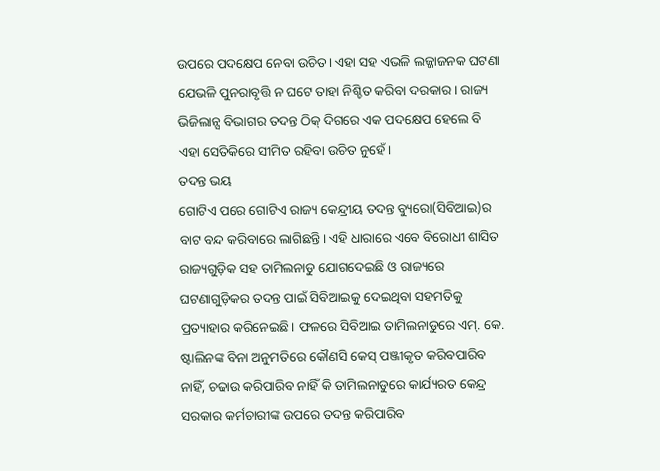ଉପରେ ପଦକ୍ଷେପ ନେବା ଉଚିତ। ଏହା ସହ ଏଭଳି ଲଜ୍ଜାଜନକ ଘଟଣା ଯେଭଳି ପୁନରାବୃତ୍ତି ନ ଘଟେ ତାହା ନିଶ୍ଚିତ କରିବା ଦରକାର। ରାଜ୍ୟ ଭିଜିଲାନ୍ସ ବିଭାଗର ତଦନ୍ତ ଠିକ୍‌ ଦିଗରେ ଏକ ପଦକ୍ଷେପ ହେଲେ ବି ଏହା ସେତିକିରେ ସୀମିତ ରହିବା ଉଚିତ ନୁହେଁ।
ତଦନ୍ତ ଭୟ
ଗୋଟିଏ ପରେ ଗୋଟିଏ ରାଜ୍ୟ କେନ୍ଦ୍ରୀୟ ତଦନ୍ତ ବ୍ୟୁରୋ(ସିବିଆଇ)ର ବାଟ ବନ୍ଦ କରିବାରେ ଲାଗିଛନ୍ତି। ଏହି ଧାରାରେ ଏବେ ବିରୋଧୀ ଶାସିତ ରାଜ୍ୟଗୁଡ଼ିକ ସହ ତାମିଲନାଡୁ ଯୋଗଦେଇଛି ଓ ରାଜ୍ୟରେ ଘଟଣାଗୁଡ଼ିକର ତଦନ୍ତ ପାଇଁ ସିବିଆଇକୁ ଦେଇଥିବା ସହମତିକୁ ପ୍ରତ୍ୟାହାର କରିନେଇଛି। ଫଳରେ ସିବିଆଇ ତାମିଲନାଡୁରେ ଏମ୍‌. କେ. ଷ୍ଟାଲିନଙ୍କ ବିନା ଅନୁମତିରେ କୌଣସି କେସ୍‌ ପଞ୍ଜୀକୃତ କରିବପାରିବ ନାହିଁ, ଚଢାଉ କରିପାରିବ ନାହିଁ କି ତାମିଲନାଡୁରେ କାର୍ଯ୍ୟରତ କେନ୍ଦ୍ର ସରକାର କର୍ମଚାରୀଙ୍କ ଉପରେ ତଦନ୍ତ କରିପାରିବ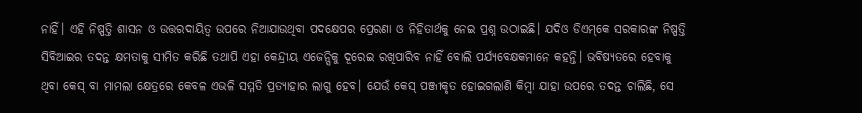ନାହିଁ। ଏହି ନିଷ୍ପତ୍ତି ଶାସନ ଓ ଉତ୍ତରଦାୟିତ୍ୱ ଉପରେ ନିଆଯାଉଥିବା ପଦକ୍ଷେପର ପ୍ରେରଣା ଓ ନିହିତାର୍ଥକୁ ନେଇ ପ୍ରଶ୍ନ ଉଠାଇଛି। ଯଦିଓ ଡିଏମ୍‌କେ ସରକାରଙ୍କ ନିଷ୍ପତ୍ତି ସିବିଆଇର ତଦନ୍ତ କ୍ଷମତାକୁ ସୀମିତ କରିଛି ତଥାପି ଏହା କେନ୍ଦ୍ରୀୟ ଏଜେନ୍ସିକୁ ଦୂରେଇ ରଖିପାରିବ ନାହିଁ ବୋଲି ପର୍ଯ୍ୟବେକ୍ଷକମାନେ କହନ୍ତି। ଭବିଷ୍ୟତରେ ହେବାକୁ ଥିବା କେସ୍‌ ବା ମାମଲା କ୍ଷେତ୍ରରେ କେବଳ ଏଭଳି ସମ୍ମତି ପ୍ରତ୍ୟାହାର ଲାଗୁ ହେବ। ଯେଉଁ କେସ୍‌ ପଞ୍ଜୀକୃତ ହୋଇଗଲାଣି କିମ୍ବା ଯାହା ଉପରେ ତଦନ୍ତ ଚାଲିଛି, ସେ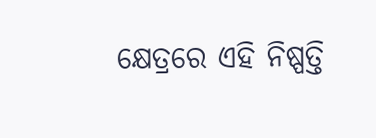କ୍ଷେତ୍ରରେ ଏହି ନିଷ୍ପତ୍ତି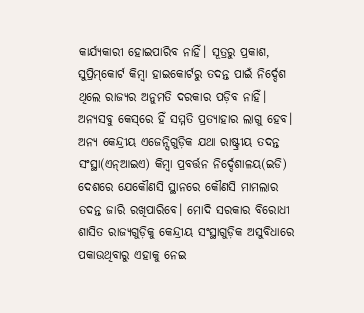କାର୍ଯ୍ୟକାରୀ ହୋଇପାରିବ ନାହିଁ। ସୂତ୍ରରୁ ପ୍ରକାଶ, ସୁପ୍ରିମ୍‌କୋର୍ଟ କିମ୍ବା ହାଇକୋର୍ଟରୁ ତଦନ୍ତ ପାଇଁ ନିର୍ଦ୍ଦେଶ ଥିଲେ ରାଜ୍ୟର ଅନୁମତି ଦରକାର ପଡ଼ିବ ନାହିଁ। ଅନ୍ୟସବୁ କେସ୍‌ରେ ହିଁ ସମ୍ମତି ପ୍ରତ୍ୟାହାର ଲାଗୁ ହେବ। ଅନ୍ୟ କେନ୍ଦ୍ରୀୟ ଏଜେନ୍ସିଗୁଡ଼ିକ ଯଥା ରାଷ୍ଟ୍ରୀୟ ତଦନ୍ତ ସଂସ୍ଥା(ଏନ୍‌ଆଇଏ) କିମ୍ବା ପ୍ରବର୍ତ୍ତନ ନିର୍ଦ୍ଦେଶାଳୟ(ଇଡି) ଦେଶରେ ଯେକୌଣସି ସ୍ଥାନରେ କୌଣସି ମାମଲାର ତଦନ୍ତ ଜାରି ରଖିପାରିବେ। ମୋଦି ସରକାର ବିରୋଧୀ ଶାସିତ ରାଜ୍ୟଗୁଡ଼ିକୁ କେନ୍ଦ୍ରୀୟ ସଂସ୍ଥାଗୁଡ଼ିକ ଅସୁବିଧାରେ ପକାଉଥିବାରୁ ଏହାକୁ ନେଇ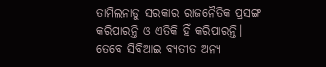ତାମିଲନାଡୁ ସରକାର ରାଜନୈତିକ ପ୍ରସଙ୍ଗ କରିପାରନ୍ତି ଓ ଏତିକି ହିଁ କରିପାରନ୍ତି। ତେବେ ସିବିଆଇ ବ୍ୟତୀତ ଅନ୍ୟ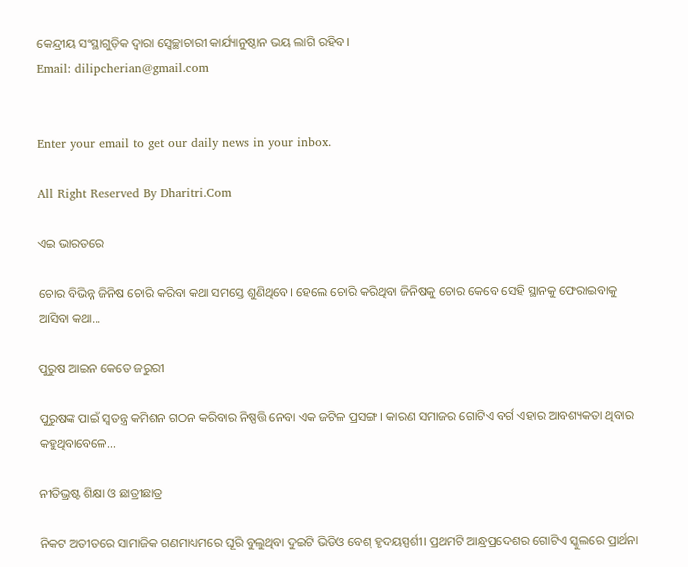କେନ୍ଦ୍ରୀୟ ସଂସ୍ଥାଗୁଡ଼ିକ ଦ୍ୱାରା ସ୍ବେଚ୍ଛାଚାରୀ କାର୍ଯ୍ୟାନୁଷ୍ଠାନ ଭୟ ଲାଗି ରହିବ।
Email: dilipcherian@gmail.com


Enter your email to get our daily news in your inbox.

All Right Reserved By Dharitri.Com

ଏଇ ଭାରତରେ

ଚୋର ବିଭିନ୍ନ ଜିନିଷ ଚୋରି କରିବା କଥା ସମସ୍ତେ ଶୁଣିଥିବେ। ହେଲେ ଚୋରି କରିଥିବା ଜିନିଷକୁ ଚୋର କେବେ ସେହି ସ୍ଥାନକୁ ଫେରାଇବାକୁ ଆସିବା କଥା...

ପୁରୁଷ ଆଇନ କେତେ ଜରୁରୀ

ପୁରୁଷଙ୍କ ପାଇଁ ସ୍ବତନ୍ତ୍ର କମିଶନ ଗଠନ କରିବାର ନିଷ୍ପତ୍ତି ନେବା ଏକ ଜଟିଳ ପ୍ରସଙ୍ଗ। କାରଣ ସମାଜର ଗୋଟିଏ ବର୍ଗ ଏହାର ଆବଶ୍ୟକତା ଥିବାର କହୁଥିବାବେଳେ...

ନୀତିଭ୍ରଷ୍ଟ ଶିକ୍ଷା ଓ ଛାତ୍ରୀଛାତ୍ର

ନିକଟ ଅତୀତରେ ସାମାଜିକ ଗଣମାଧ୍ୟମରେ ଘୂରି ବୁଲୁଥିବା ଦୁଇଟି ଭିଡିଓ ବେଶ୍‌ ହୃଦୟସ୍ପର୍ଶୀ। ପ୍ରଥମଟି ଆନ୍ଧ୍ରପ୍ରଦେଶର ଗୋଟିଏ ସ୍କୁଲରେ ପ୍ରାର୍ଥନା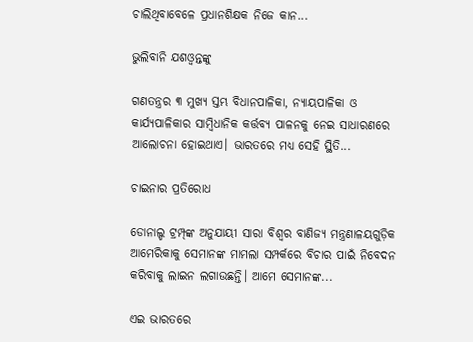ଚାଲିଥିବାବେଳେ ପ୍ରଧାନଶିକ୍ଷକ ନିଜେ କାନ...

ଭୁଲିବାନି ଯଶଓ୍ବନ୍ତଙ୍କୁ

ଗଣତନ୍ତ୍ରର ୩ ମୁଖ୍ୟ ସ୍ତମ୍ଭ ବିଧାନପାଳିକା, ନ୍ୟାୟପାଳିକା ଓ କାର୍ଯ୍ୟପାଳିକାର ସାମ୍ବିଧାନିକ କର୍ତ୍ତବ୍ୟ ପାଳନକୁ ନେଇ ସାଧାରଣରେ ଆଲୋଚନା ହୋଇଥାଏ। ଭାରତରେ ମଧ୍ୟ ସେହି ସ୍ଥିତି...

ଚାଇନାର ପ୍ରତିରୋଧ

ଡୋନାଲ୍ଡ ଟ୍ରମ୍ପ୍‌ଙ୍କ ଅନୁଯାୟୀ ସାରା ବିଶ୍ୱର ବାଣିଜ୍ୟ ମନ୍ତ୍ରଣାଳୟଗୁଡ଼ିକ ଆମେରିକାକୁ ସେମାନଙ୍କ ମାମଲା ସମ୍ପର୍କରେ ବିଚାର ପାଇଁ ନିବେଦନ କରିବାକୁ ଲାଇନ ଲଗାଉଛନ୍ତି। ଆମେ ସେମାନଙ୍କ...

ଏଇ ଭାରତରେ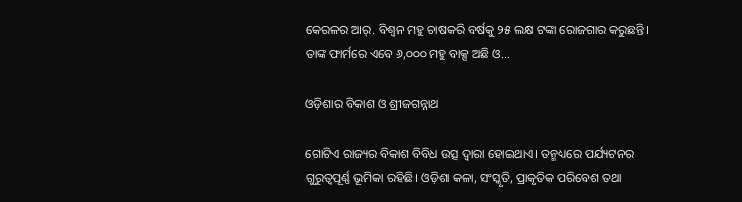କେରଳର ଆର୍‌. ବିଶ୍ୱନ ମହୁ ଚାଷକରି ବର୍ଷକୁ ୨୫ ଲକ୍ଷ ଟଙ୍କା ରୋଜଗାର କରୁଛନ୍ତି। ତାଙ୍କ ଫାର୍ମରେ ଏବେ ୬,୦୦୦ ମହୁ ବାକ୍ସ ଅଛି ଓ...

ଓଡ଼ିଶାର ବିକାଶ ଓ ଶ୍ରୀଜଗନ୍ନାଥ

ଗୋଟିଏ ରାଜ୍ୟର ବିକାଶ ବିବିଧ ଉତ୍ସ ଦ୍ୱାରା ହୋଇଥାଏ। ତନ୍ମଧ୍ୟରେ ପର୍ଯ୍ୟଟନର ଗୁରୁତ୍ୱପୂର୍ଣ୍ଣ ଭୂମିକା ରହିଛି। ଓଡ଼ିଶା କଳା, ସଂସ୍କୃତି, ପ୍ରାକୃତିକ ପରିବେଶ ତଥା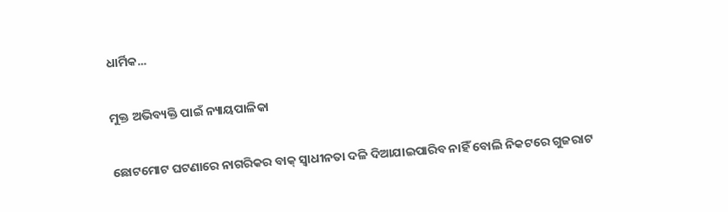ଧାର୍ମିକ...

ମୁକ୍ତ ଅଭିବ୍ୟକ୍ତି ପାଇଁ ନ୍ୟାୟପାଳିକା

ଛୋଟମୋଟ ଘଟଣାରେ ନାଗରିକର ବାକ୍‌ ସ୍ବାଧୀନତା ଦଳି ଦିଆଯାଇପାରିବ ନାହିଁ ବୋଲି ନିକଟରେ ଗୁଜରାଟ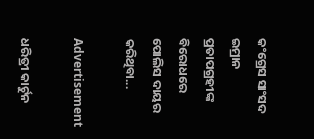କଂଗ୍ରେସ ସାଂସଦ ଇମ୍ରାନ ପ୍ରତାପଗ୍ରହୀଙ୍କ ବିରୋଧରେ ପୋଲିସ ଦାୟର କରିଥିବା...

Advertisement

ଧରିତ୍ରୀ କାର୍ଟୁନ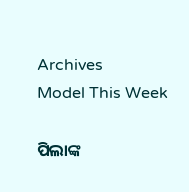Archives
Model This Week

ପିଲାଙ୍କ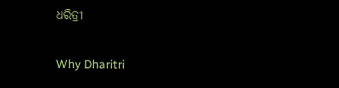ଧରିତ୍ରୀ

Why Dharitri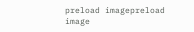preload imagepreload image